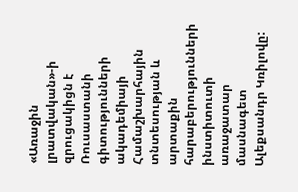«Առաջին լրատվական»-ի զրուցակիցն է Ռուսաստանի գիտությունների ակադեմիայի Համաշխարհային տնտեսության և արտաքին հարաբերությունների ինստիտուտի առաջատար մասնագետ Ալեքսանդր Կռիլովը: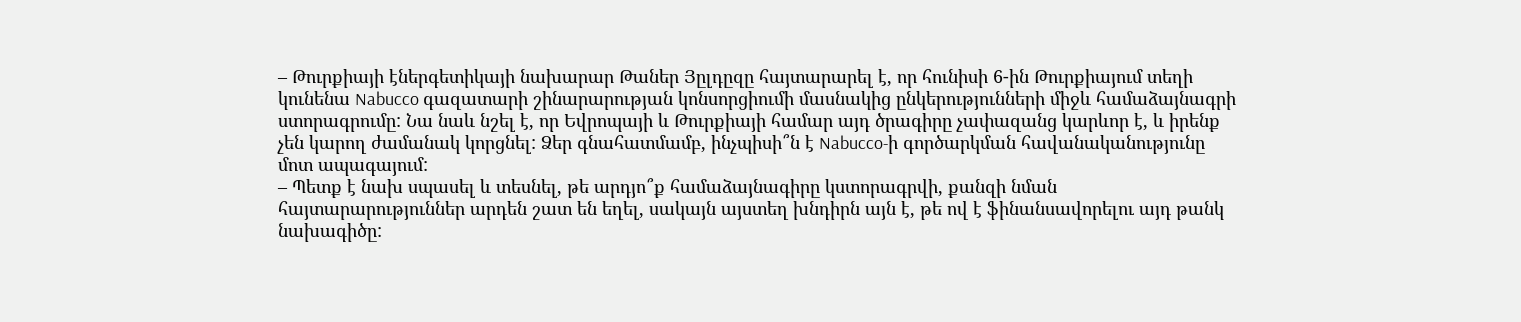– Թուրքիայի էներգետիկայի նախարար Թաներ Յըլդըզը հայտարարել է, որ հունիսի 6-ին Թուրքիայում տեղի կունենա Nabucco գազատարի շինարարության կոնսորցիումի մասնակից ընկերությունների միջև համաձայնագրի ստորագրումը: Նա նաև նշել է, որ Եվրոպայի և Թուրքիայի համար այդ ծրագիրը չափազանց կարևոր է, և իրենք չեն կարող ժամանակ կորցնել: Ձեր գնահատմամբ, ինչպիսի՞ն է Nabucco-ի գործարկման հավանականությունը մոտ ապագայում:
– Պետք է նախ սպասել և տեսնել, թե արդյո՞ք համաձայնագիրը կստորագրվի, քանզի նման հայտարարություններ արդեն շատ են եղել, սակայն այստեղ խնդիրն այն է, թե ով է ֆինանսավորելու այդ թանկ նախագիծը: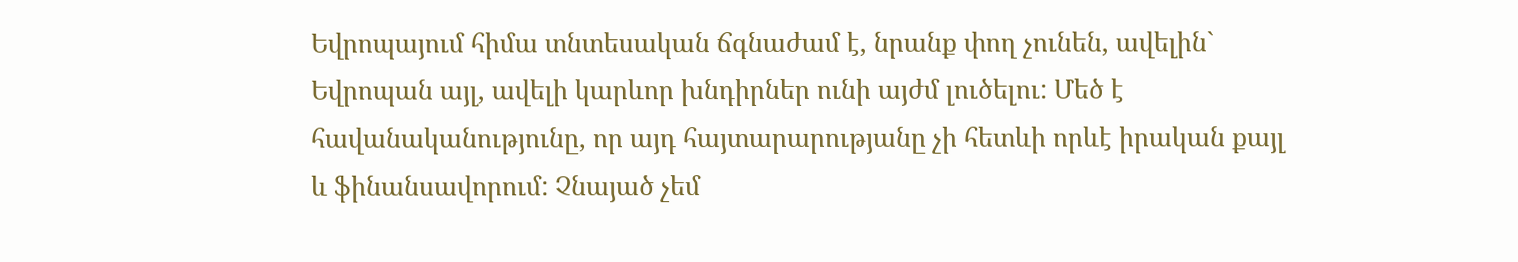Եվրոպայում հիմա տնտեսական ճգնաժամ է, նրանք փող չունեն, ավելին` Եվրոպան այլ, ավելի կարևոր խնդիրներ ունի այժմ լուծելու: Մեծ է հավանականությունը, որ այդ հայտարարությանը չի հետևի որևէ իրական քայլ և ֆինանսավորում: Չնայած չեմ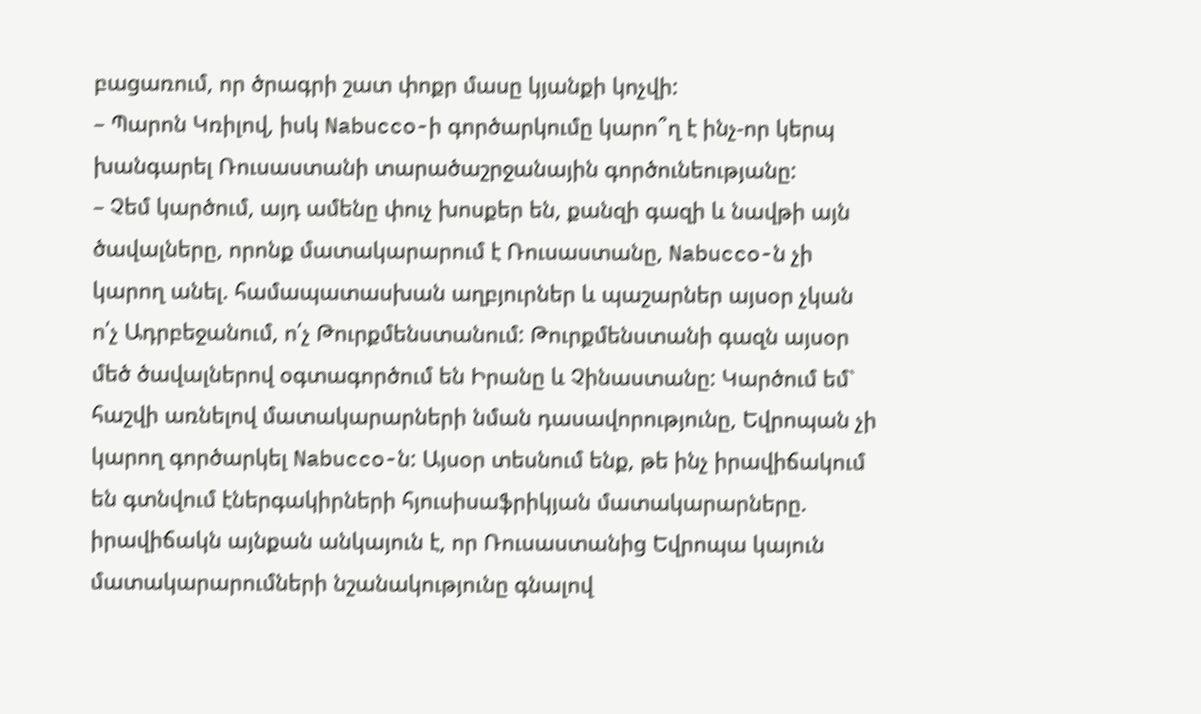բացառում, որ ծրագրի շատ փոքր մասը կյանքի կոչվի:
– Պարոն Կռիլով, իսկ Nabucco-ի գործարկումը կարո՞ղ է ինչ-որ կերպ խանգարել Ռուսաստանի տարածաշրջանային գործունեությանը:
– Չեմ կարծում, այդ ամենը փուչ խոսքեր են, քանզի գազի և նավթի այն ծավալները, որոնք մատակարարում է Ռուսաստանը, Nabucco-ն չի կարող անել. համապատասխան աղբյուրներ և պաշարներ այսօր չկան ո՛չ Ադրբեջանում, ո՛չ Թուրքմենստանում: Թուրքմենստանի գազն այսօր մեծ ծավալներով օգտագործում են Իրանը և Չինաստանը: Կարծում եմ` հաշվի առնելով մատակարարների նման դասավորությունը, Եվրոպան չի կարող գործարկել Nabucco-ն: Այսօր տեսնում ենք, թե ինչ իրավիճակում են գտնվում էներգակիրների հյուսիսաֆրիկյան մատակարարները. իրավիճակն այնքան անկայուն է, որ Ռուսաստանից Եվրոպա կայուն մատակարարումների նշանակությունը գնալով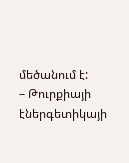մեծանում է:
– Թուրքիայի էներգետիկայի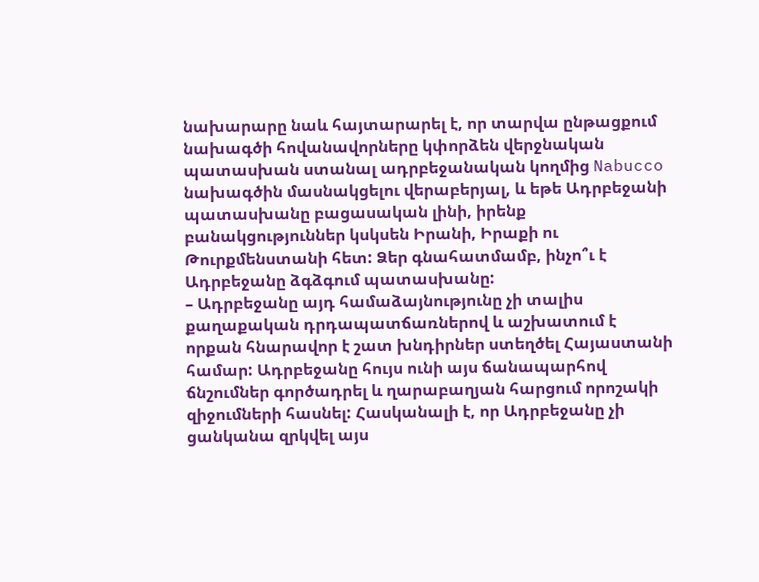նախարարը նաև հայտարարել է, որ տարվա ընթացքում նախագծի հովանավորները կփորձեն վերջնական պատասխան ստանալ ադրբեջանական կողմից Nabucco նախագծին մասնակցելու վերաբերյալ, և եթե Ադրբեջանի պատասխանը բացասական լինի, իրենք բանակցություններ կսկսեն Իրանի, Իրաքի ու Թուրքմենստանի հետ: Ձեր գնահատմամբ, ինչո՞ւ է Ադրբեջանը ձգձգում պատասխանը:
– Ադրբեջանը այդ համաձայնությունը չի տալիս քաղաքական դրդապատճառներով և աշխատում է որքան հնարավոր է շատ խնդիրներ ստեղծել Հայաստանի համար: Ադրբեջանը հույս ունի այս ճանապարհով ճնշումներ գործադրել և ղարաբաղյան հարցում որոշակի զիջումների հասնել: Հասկանալի է, որ Ադրբեջանը չի ցանկանա զրկվել այս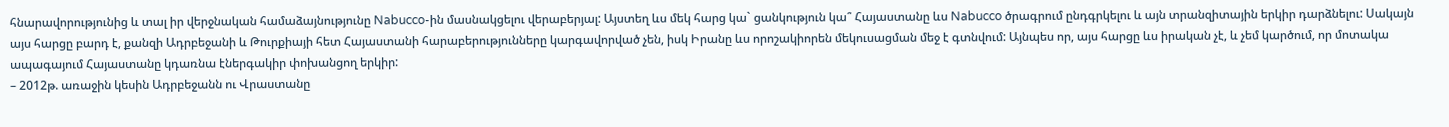հնարավորությունից և տալ իր վերջնական համաձայնությունը Nabucco-ին մասնակցելու վերաբերյալ: Այստեղ ևս մեկ հարց կա` ցանկություն կա՞ Հայաստանը ևս Nabucco ծրագրում ընդգրկելու և այն տրանզիտային երկիր դարձնելու: Սակայն այս հարցը բարդ է, քանզի Ադրբեջանի և Թուրքիայի հետ Հայաստանի հարաբերությունները կարգավորված չեն, իսկ Իրանը ևս որոշակիորեն մեկուսացման մեջ է գտնվում: Այնպես որ, այս հարցը ևս իրական չէ, և չեմ կարծում, որ մոտակա ապագայում Հայաստանը կդառնա էներգակիր փոխանցող երկիր:
– 2012թ. առաջին կեսին Ադրբեջանն ու Վրաստանը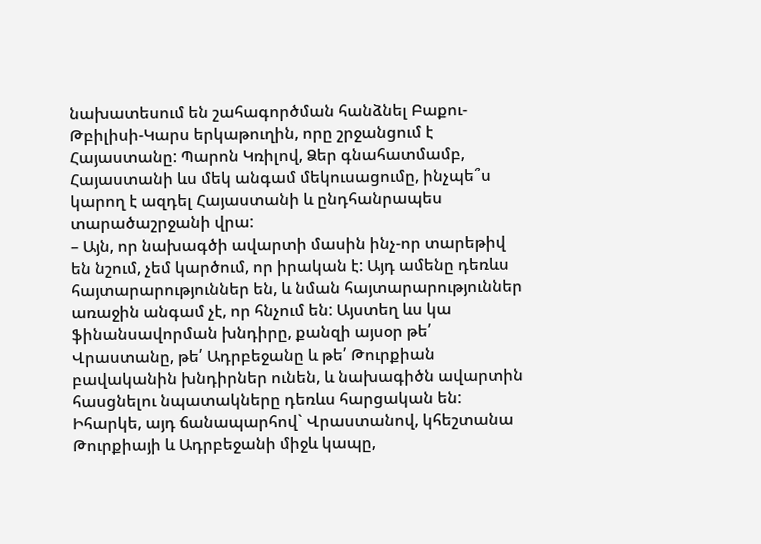նախատեսում են շահագործման հանձնել Բաքու-Թբիլիսի-Կարս երկաթուղին, որը շրջանցում է Հայաստանը: Պարոն Կռիլով, Ձեր գնահատմամբ, Հայաստանի ևս մեկ անգամ մեկուսացումը, ինչպե՞ս կարող է ազդել Հայաստանի և ընդհանրապես տարածաշրջանի վրա:
– Այն, որ նախագծի ավարտի մասին ինչ-որ տարեթիվ են նշում, չեմ կարծում, որ իրական է: Այդ ամենը դեռևս հայտարարություններ են, և նման հայտարարություններ առաջին անգամ չէ, որ հնչում են: Այստեղ ևս կա ֆինանսավորման խնդիրը, քանզի այսօր թե՛ Վրաստանը, թե՛ Ադրբեջանը և թե՛ Թուրքիան բավականին խնդիրներ ունեն, և նախագիծն ավարտին հասցնելու նպատակները դեռևս հարցական են: Իհարկե, այդ ճանապարհով` Վրաստանով, կհեշտանա Թուրքիայի և Ադրբեջանի միջև կապը,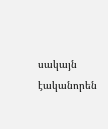սակայն էականորեն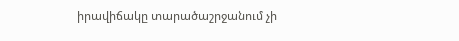իրավիճակը տարածաշրջանում չի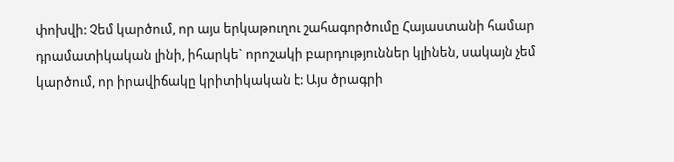փոխվի: Չեմ կարծում, որ այս երկաթուղու շահագործումը Հայաստանի համար դրամատիկական լինի, իհարկե` որոշակի բարդություններ կլինեն, սակայն չեմ կարծում, որ իրավիճակը կրիտիկական է: Այս ծրագրի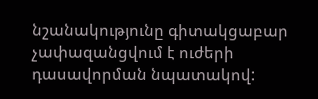նշանակությունը գիտակցաբար չափազանցվում է ուժերի դասավորման նպատակով: